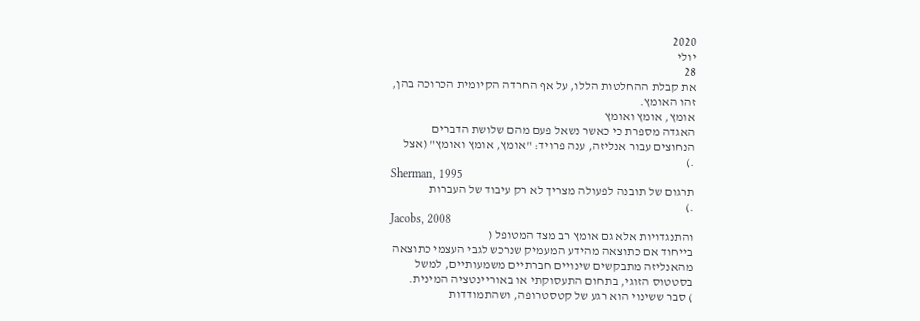2020
יולי
28
את קבלת ההחלטות הללו, על אף החרדה הקיומית הכרוכה בהן,
זהו האומץ.
אומץ, אומץ ואומץ
האגדה מספרת כי כאשר נשאל פעם מהם שלושת הדברים
הנחוצים עבור אנליזה, ענה פרויד: "אומץ, אומץ ואומץ" (אצל
.)
Sherman, 1995
תרגום של תובנה לפעולה מצריך לא רק עיבוד של העברות
.)
Jacobs, 2008
והתנגדויות אלא גם אומץ רב מצד המטופל (
בייחוד אם כתוצאה מהידע המעמיק שנרכש לגבי העצמי כתוצאה
מהאנליזה מתבקשים שינויים חברתיים משמעותיים, למשל
בסטטוס הזוגי, בתחום התעסוקתי או באוריינטציה המינית.
) סבר ששינוי הוא רגע של קטסטרופה, ושהתמודדות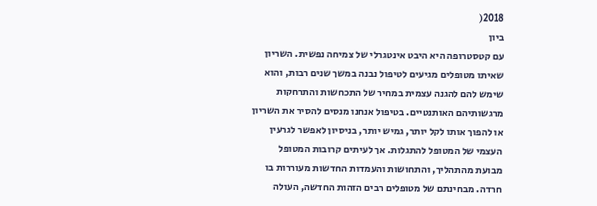2018(
ביון
עם קטסטרופה היא היבט אינטגרלי של צמיחה נפשית. השריון
שאיתו מטופלים מגיעים לטיפול נבנה במשך שנים רבות, והוא
שימש להם להגנה עצמית במחיר של התכחשות והתרחקות
מרגשותיהם האותנטיים. בטיפול אנחנו מנסים להסיר את השריון
או להפוך אותו לקל יותר, גמיש יותר, בניסיון לאפשר לגרעין
העצמי של המטופל להתגלות. אך לעיתים קרובות המטופל
מבועת מהתהליך, והתחושות והעמדות החדשות מעוררות בו
חרדה. מבחינתם של מטופלים רבים הזהות החדשה, העולה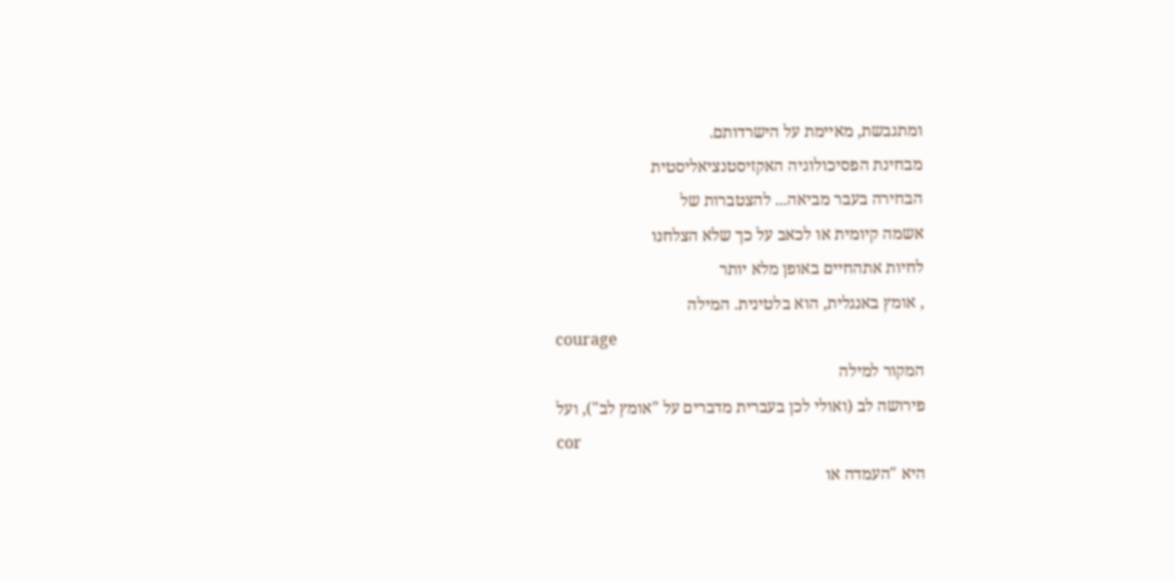ומתגבשת, מאיימת על הישרדותם.
מבחינת הפסיכולוגיה האקזיסטנציאליסטית
הבחירה בעבר מביאה... להצטברות של
אשמה קיומית או לכאב על כך שלא הצלחנו
לחיות אתהחיים באופן מלא יותר
, אומץ באנגלית, הוא בלטינית. המילה
courage
המקור למילה
פירושה לב (ואולי לכן בעברית מדברים על "אומץ לב"), ועל
cor
היא "העמדה או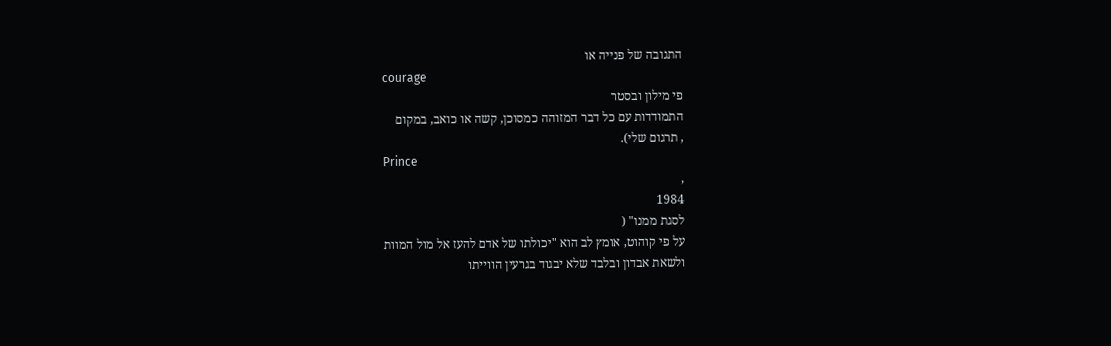התגובה של פנייה או
courage
פי מילון ובסטר
התמודדות עם כל דבר המזוהה כמסוכן, קשה או כואב, במקום
, תרגום שלי).
Prince
,
1984
לסגת ממנו" (
על פי קוהוט, אומץ לב הוא "יכולתו של אדם להעז אל מול המוות
ולשאת אבדון ובלבד שלא יבגוד בגרעין הווייתו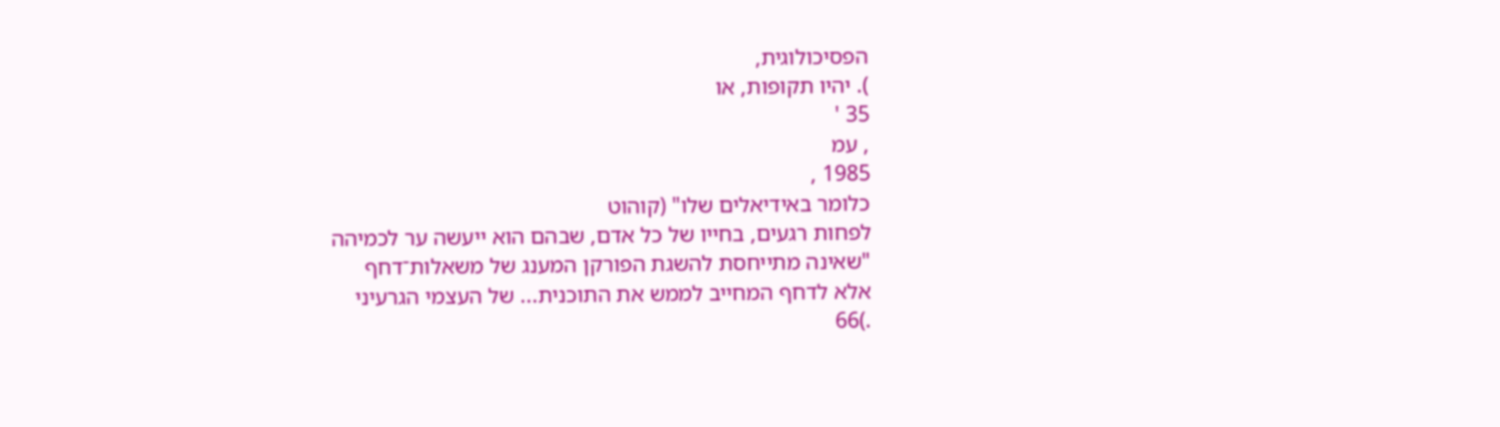הפסיכולוגית,
). יהיו תקופות, או
35 '
, עמ
1985 ,
כלומר באידיאלים שלו" (קוהוט
לפחות רגעים, בחייו של כל אדם, שבהם הוא ייעשה ער לכמיהה
"שאינה מתייחסת להשגת הפורקן המענג של משאלות־דחף
אלא לדחף המחייב לממש את התוכנית... של העצמי הגרעיני
.)66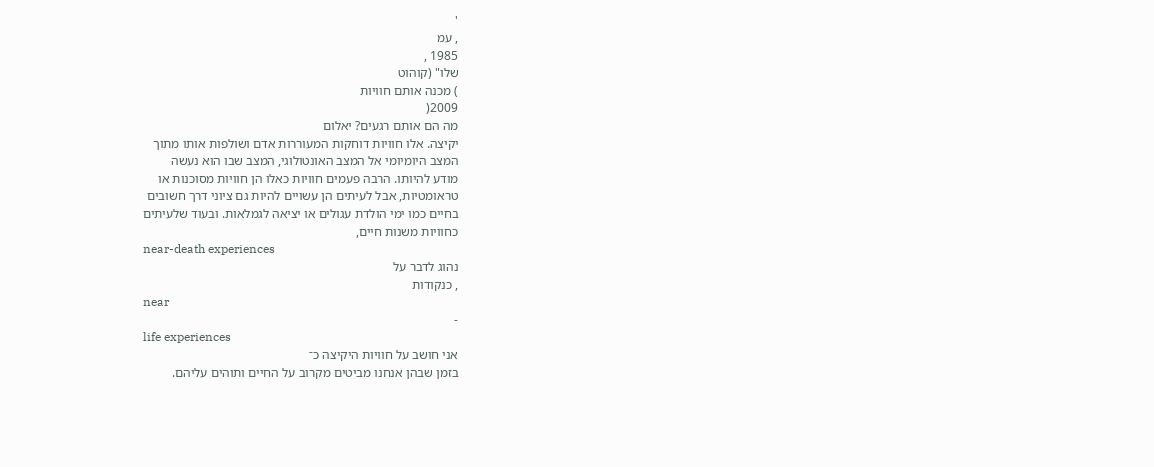'
, עמ
1985 ,
שלו" (קוהוט
) מכנה אותם חוויות
2009(
מה הם אותם רגעים? יאלום
יקיצה. אלו חוויות דוחקות המעוררות אדם ושולפות אותו מתוך
המצב היומיומי אל המצב האונטולוגי, המצב שבו הוא נעשה
מודע להיותו. הרבה פעמים חוויות כאלו הן חוויות מסוכנות או
טראומטיות, אבל לעיתים הן עשויים להיות גם ציוני דרך חשובים
בחיים כמו ימי הולדת עגולים או יציאה לגמלאות. ובעוד שלעיתים
כחוויות משנות חיים,
near-death experiences
נהוג לדבר על
, כנקודות
near
-
life experiences
אני חושב על חוויות היקיצה כ־
בזמן שבהן אנחנו מביטים מקרוב על החיים ותוהים עליהם.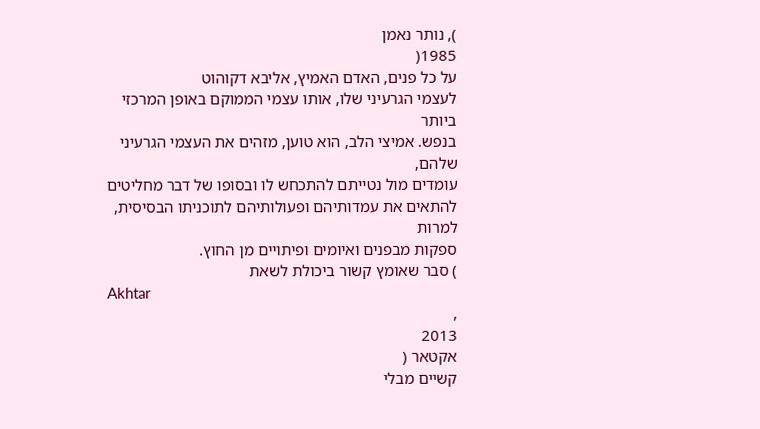), נותר נאמן
1985(
על כל פנים, האדם האמיץ, אליבא דקוהוט
לעצמי הגרעיני שלו, אותו עצמי הממוקם באופן המרכזי ביותר
בנפש. אמיצי הלב, הוא טוען, מזהים את העצמי הגרעיני שלהם,
עומדים מול נטייתם להתכחש לו ובסופו של דבר מחליטים
להתאים את עמדותיהם ופעולותיהם לתוכניתו הבסיסית, למרות
ספקות מבפנים ואיומים ופיתויים מן החוץ.
) סבר שאומץ קשור ביכולת לשאת
Akhtar
,
2013
אקטאר (
קשיים מבלי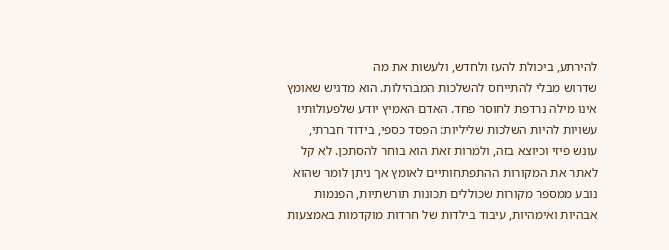להירתע, ביכולת להעז ולחדש, ולעשות את מה
שדרוש מבלי להתייחס להשלכות המבהילות. הוא מדגיש שאומץ
אינו מילה נרדפת לחוסר פחד. האדם האמיץ יודע שלפעולותיו
עשויות להיות השלכות שליליות: הפסד כספי, בידוד חברתי,
עונש פיזי וכיוצא בזה, ולמרות זאת הוא בוחר להסתכן. לא קל
לאתר את המקורות ההתפתחותיים לאומץ אך ניתן לומר שהוא
נובע ממספר מקורות שכוללים תכונות תורשתיות, הפנמות
אבהיות ואימהיות, עיבוד בילדות של חרדות מוקדמות באמצעות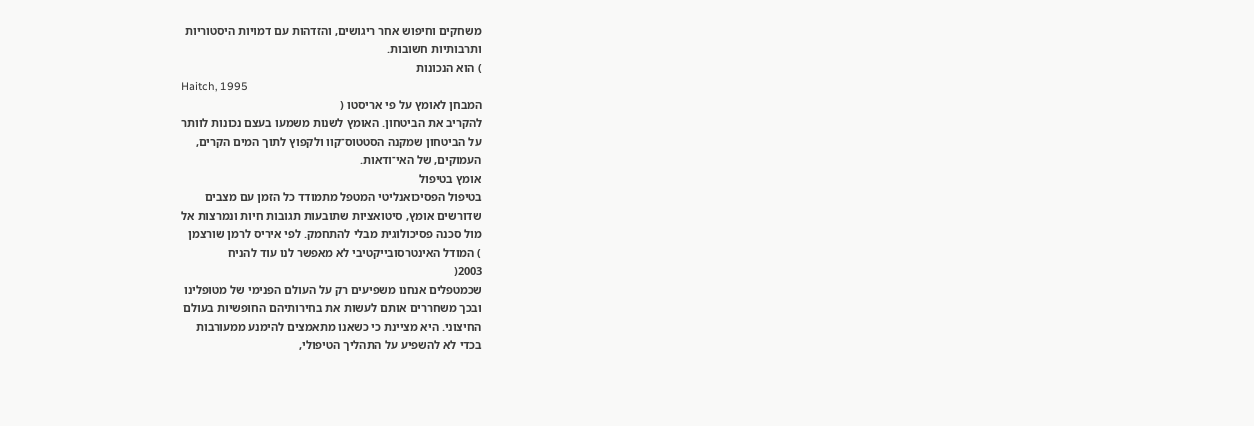משחקים וחיפוש אחר ריגושים, והזדהות עם דמויות היסטוריות
ותרבותיות חשובות.
) הוא הנכונות
Haitch, 1995
המבחן לאומץ על פי אריסטו (
להקריב את הביטחון. האומץ לשנות משמעו בעצם נכונות לוותר
על הביטחון שמקנה הסטטוס־קוו ולקפוץ לתוך המים הקרים,
העמוקים, של האי־ודאות.
אומץ בטיפול
בטיפול הפסיכואנליטי המטפל מתמודד כל הזמן עם מצבים
שדורשים אומץ, סיטואציות שתובעות תגובות חיות ונמרצות אל
מול סכנה פסיכולוגית מבלי להתחמק. לפי איריס לרמן שורצמן
) המודל האינטרסובייקטיבי לא מאפשר לנו עוד להניח
2003(
שכמטפלים אנחנו משפיעים רק על העולם הפנימי של מטופלינו
ובכך משחררים אותם לעשות את בחירותיהם החופשיות בעולם
החיצוני. היא מציינת כי כשאנו מתאמצים להימנע ממעורבות
בכדי לא להשפיע על התהליך הטיפולי,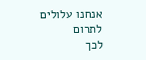אנחנו עלולים לתרום
לכך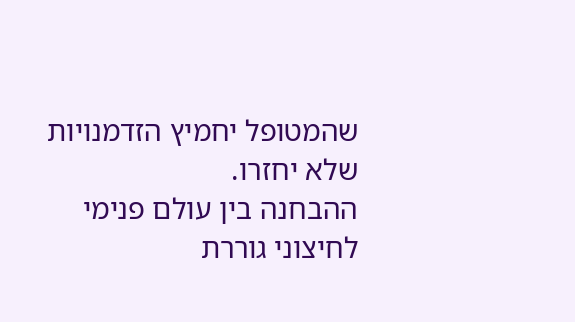שהמטופל יחמיץ הזדמנויות שלא יחזרו.
ההבחנה בין עולם פנימי לחיצוני גוררת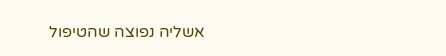אשליה נפוצה שהטיפול